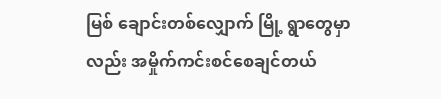မြစ် ချောင်းတစ်လျှောက် မြို့ ရွာတွေမှာလည်း အမှိုက်ကင်းစင်စေချင်တယ်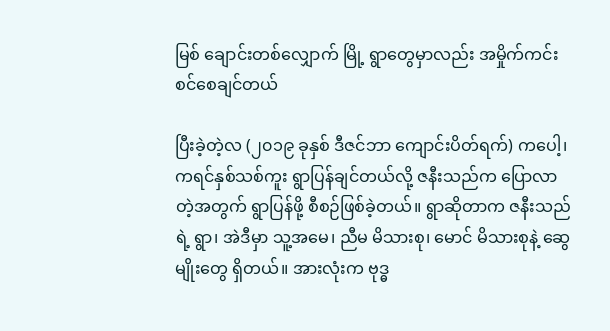မြစ် ချောင်းတစ်လျှောက် မြို့ ရွာတွေမှာလည်း အမှိုက်ကင်းစင်စေချင်တယ်

ပြီးခဲ့တဲ့လ (၂၀၁၉ ခုနှစ် ဒီဇင်ဘာ ကျောင်းပိတ်ရက်) ကပေါ့၊ ကရင်နှစ်သစ်ကူး ရွာပြန်ချင်တယ်လို့ ဇနီးသည်က ပြောလာတဲ့အတွက် ရွာပြန်ဖို့ စီစဉ်ဖြစ်ခဲ့တယ်။ ရွာဆိုတာက ဇနီးသည်ရဲ့ ရွာ၊ အဲဒီမှာ သူ့အမေ၊ ညီမ မိသားစု၊ မောင် မိသားစုနဲ့ ဆွေမျိုးတွေ ရှိတယ်။ အားလုံးက ဗုဒ္ဓ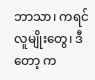ဘာသာ၊ ကရင်လူမျိုးတွေ၊ ဒီတော့ က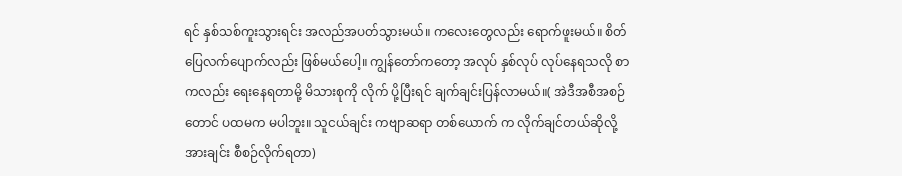ရင် နှစ်သစ်ကူးသွားရင်း အလည်အပတ်သွားမယ်။ ကလေးတွေလည်း ရောက်ဖူးမယ်။ စိတ်ပြေလက်ပျောက်လည်း ဖြစ်မယ်ပေါ့။ ကျွန်တော်ကတော့ အလုပ် နှစ်လုပ် လုပ်နေရသလို စာကလည်း ရေးနေရတာမို့ မိသားစုကို လိုက် ပို့ပြီးရင် ချက်ချင်းပြန်လာမယ်။( အဲဒီအစီအစဉ်တောင် ပထမက မပါဘူး။ သူငယ်ချင်း ကဗျာဆရာ တစ်ယောက် က လိုက်ချင်တယ်ဆိုလို့ အားချင်း စီစဉ်လိုက်ရတာ)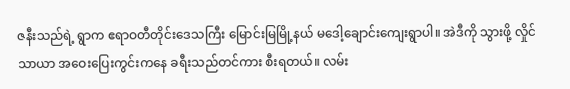ဇနီးသည်ရဲ့ ရွာက ဧရာဝတီတိုင်းဒေသကြီး မြောင်းမြမြို့နယ် မဒေါ့ချောင်းကျေးရွာပါ။ အဲဒီကို သွားဖို့ လှိုင်သာယာ အဝေးပြေးကွင်းကနေ ခရီးသည်တင်ကား စီးရတယ်။ လမ်း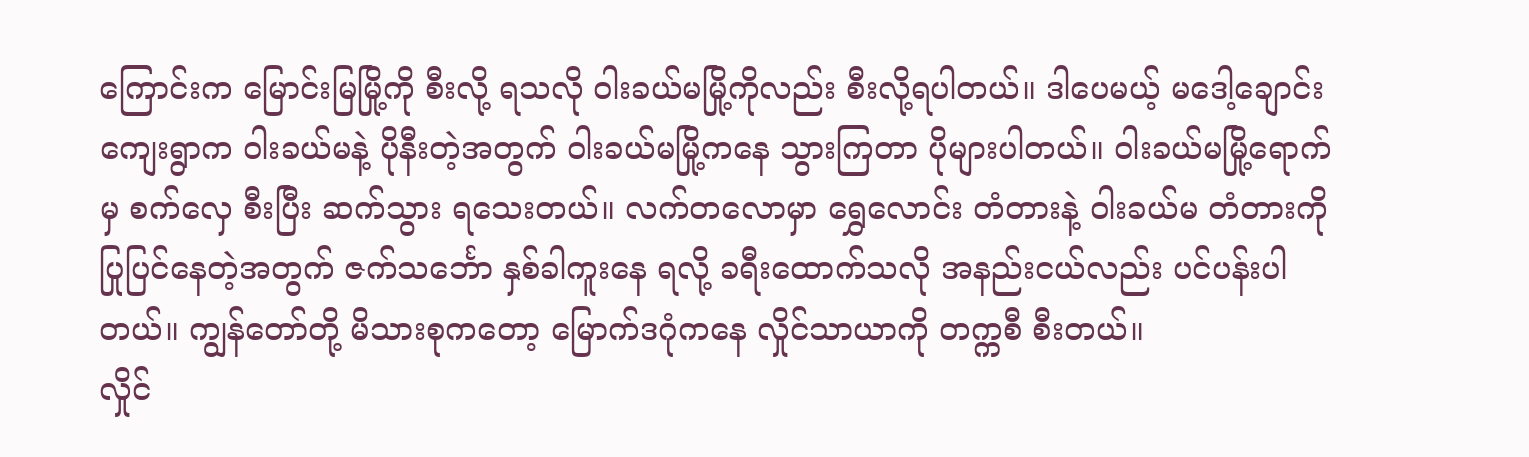ကြောင်းက မြောင်းမြမြို့ကို စီးလို့ ရသလို ၀ါးခယ်မမြို့ကိုလည်း စီးလို့ရပါတယ်။ ဒါပေမယ့် မဒေါ့ချောင်းကျေးရွာက ၀ါးခယ်မနဲ့ ပိုနီးတဲ့အတွက် ၀ါးခယ်မမြို့ကနေ သွားကြတာ ပိုများပါတယ်။ ၀ါးခယ်မမြို့ရောက်မှ စက်လှေ စီးပြီး ဆက်သွား ရသေးတယ်။ လက်တလောမှာ ရွှေလောင်း တံတားနဲ့ ၀ါးခယ်မ တံတားကို ပြုပြင်နေတဲ့အတွက် ဇက်သင်္ဘော နှစ်ခါကူးနေ ရလို့ ခရီးထောက်သလို အနည်းငယ်လည်း ပင်ပန်းပါတယ်။ ကျွန်တော်တို့ မိသားစုကတော့ မြောက်ဒဂုံကနေ လှိုင်သာယာကို တက္ကစီ စီးတယ်။
လှိုင်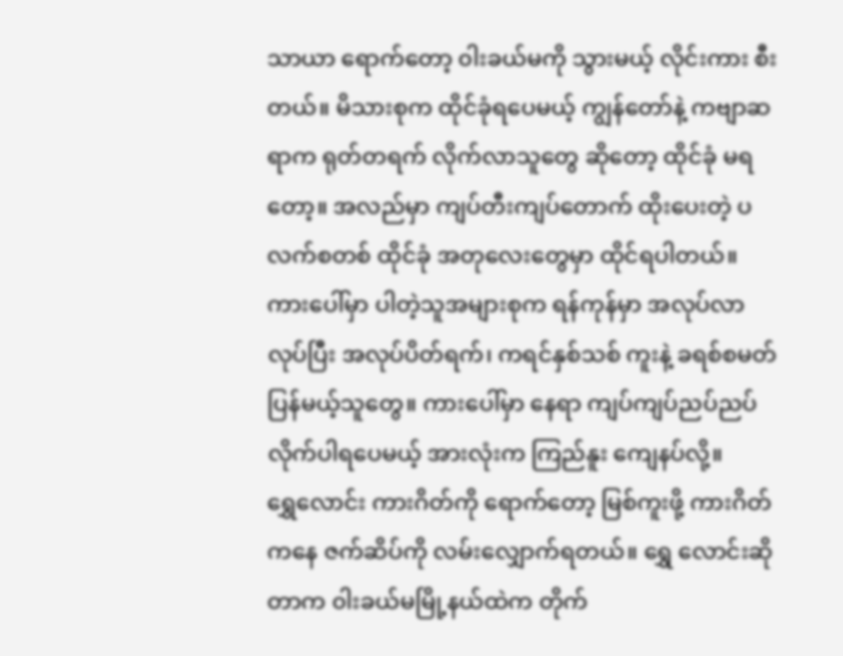သာယာ ရောက်တော့ ၀ါးခယ်မကို သွားမယ့် လိုင်းကား စီးတယ်။ မိသားစုက ထိုင်ခုံရပေမယ့် ကျွန်တော်နဲ့ ကဗျာဆရာက ရုတ်တရက် လိုက်လာသူတွေ ဆိုတော့ ထိုင်ခုံ မရတော့။ အလည်မှာ ကျပ်တီးကျပ်တောက် ထိုးပေးတဲ့ ပလက်စတစ် ထိုင်ခုံ အတုလေးတွေမှာ ထိုင်ရပါတယ်။ ကားပေါ်မှာ ပါတဲ့သူအများစုက ရန်ကုန်မှာ အလုပ်လာလုပ်ပြီး အလုပ်ပိတ်ရက်၊ ကရင်နှစ်သစ် ကူးနဲ့ ခရစ်စမတ် ပြန်မယ့်သူတွေ။ ကားပေါ်မှာ နေရာ ကျပ်ကျပ်ညပ်ညပ် လိုက်ပါရပေမယ့် အားလုံးက ကြည်နူး ကျေနပ်လို့။
ရွှေလောင်း ကားဂိတ်ကို ရောက်တော့ မြစ်ကူးဖို့ ကားဂိတ်ကနေ ဇက်ဆိပ်ကို လမ်းလျှောက်ရတယ်။ ရွှေ လောင်းဆိုတာက ၀ါးခယ်မမြို့နယ်ထဲက တိုက်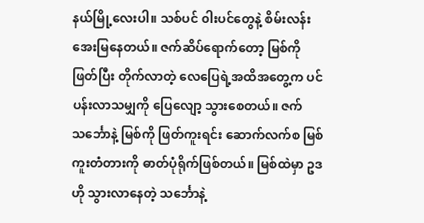နယ်မြို့လေးပါ။ သစ်ပင် ၀ါးပင်တွေနဲ့ စိမ်းလန်းအေးမြနေတယ်။ ဇက်ဆိပ်ရောက်တော့ မြစ်ကို ဖြတ်ပြီး တိုက်လာတဲ့ လေပြေရဲ့အထိအတွေ့က ပင်ပန်းလာသမျှကို ပြေလျော့ သွားစေတယ်။ ဇက်သင်္ဘောနဲ့ မြစ်ကို ဖြတ်ကူးရင်း ဆောက်လက်စ မြစ်ကူးတံတားကို ဓာတ်ပုံရိုက်ဖြစ်တယ်။ မြစ်ထဲမှာ ဥဒဟို သွားလာနေတဲ့ သင်္ဘောနဲ့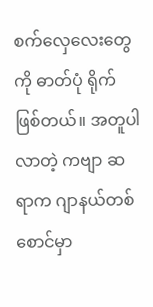စက်လှေလေးတွေကို ဓာတ်ပုံ ရိုက်ဖြစ်တယ်။ အတူပါလာတဲ့ ကဗျာ ဆရာက ဂျာနယ်တစ်စောင်မှာ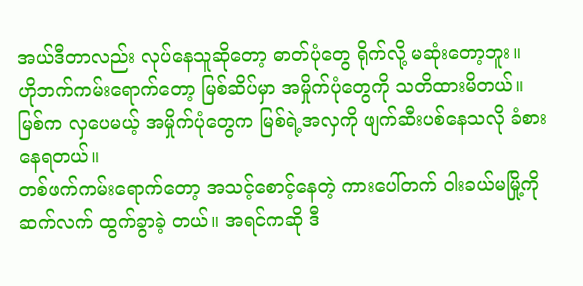အယ်ဒီတာလည်း လုပ်နေသူဆိုတော့ ဓာတ်ပုံတွေ ရိုက်လို့ မဆုံးတော့ဘူး။
ဟိုဘက်ကမ်းရောက်တော့ မြစ်ဆိပ်မှာ အမှိုက်ပုံတွေကို သတိထားမိတယ်။ မြစ်က လှပေမယ့် အမှိုက်ပုံတွေက မြစ်ရဲ့အလှကို ဖျက်ဆီးပစ်နေသလို ခံစားနေရတယ်။
တစ်ဖက်ကမ်းရောက်တော့ အသင့်စောင့်နေတဲ့ ကားပေါ်တက် ၀ါးခယ်မမြို့ကို ဆက်လက် ထွက်ခွာခဲ့ တယ်။ အရင်ကဆို ဒီ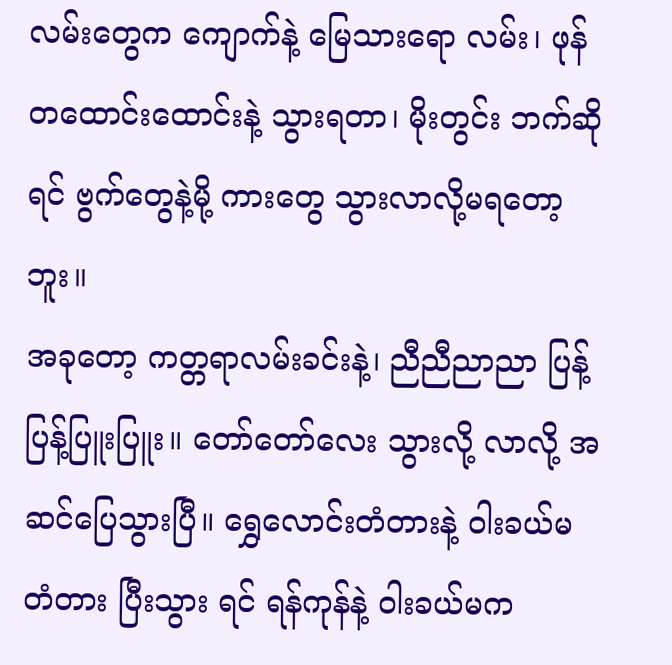လမ်းတွေက ကျောက်နဲ့ မြေသားရော လမ်း၊ ဖုန်တထောင်းထောင်းနဲ့ သွားရတာ၊ မိုးတွင်း ဘက်ဆိုရင် ဗွက်တွေနဲ့မို့ ကားတွေ သွားလာလို့မရတော့ဘူး။
အခုတော့ ကတ္တရာလမ်းခင်းနဲ့၊ ညီညီညာညာ ပြန့် ပြန့်ပြူးပြူး။ တော်တော်လေး သွားလို့ လာလို့ အဆင်ပြေသွားပြီ။ ရွှေလောင်းတံတားနဲ့ ၀ါးခယ်မတံတား ပြီးသွား ရင် ရန်ကုန်နဲ့ ၀ါးခယ်မက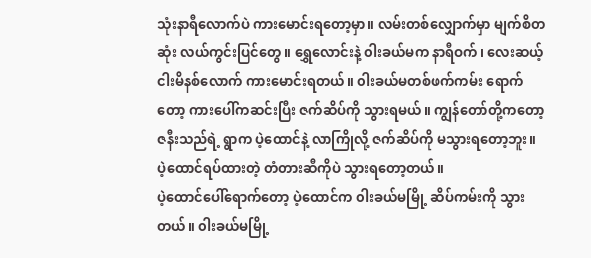သုံးနာရီလောက်ပဲ ကားမောင်းရတော့မှာ။ လမ်းတစ်လျှောက်မှာ မျက်စိတဆုံး လယ်ကွင်းပြင်တွေ။ ရွှေလောင်းနဲ့ ၀ါးခယ်မက နာရီဝက်၊ လေးဆယ့်ငါးမိနစ်လောက် ကားမောင်းရတယ်။ ၀ါးခယ်မတစ်ဖက်ကမ်း ရောက်တော့ ကားပေါ်ကဆင်းပြီး ဇက်ဆိပ်ကို သွားရမယ်။ ကျွန်တော်တို့ကတော့ ဇနီးသည်ရဲ့ ရွာက ပဲ့ထောင်နဲ့ လာကြိုလို့ ဇက်ဆိပ်ကို မသွားရတော့ဘူး။ ပဲ့ထောင်ရပ်ထားတဲ့ တံတားဆီကိုပဲ သွားရတော့တယ်။
ပဲ့ထောင်ပေါ်ရောက်တော့ ပဲ့ထောင်က ၀ါးခယ်မမြို့ ဆိပ်ကမ်းကို သွားတယ်။ ၀ါးခယ်မမြို့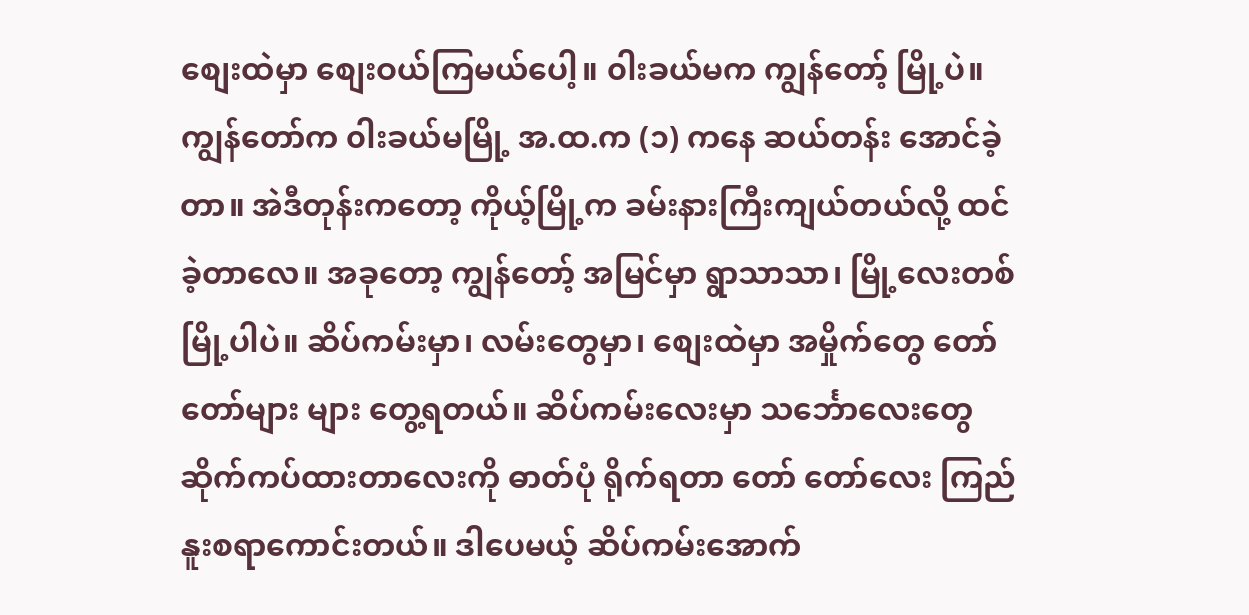စျေးထဲမှာ စျေးဝယ်ကြမယ်ပေါ့။ ၀ါးခယ်မက ကျွန်တော့် မြို့ပဲ။ ကျွန်တော်က ၀ါးခယ်မမြို့ အ.ထ.က (၁) ကနေ ဆယ်တန်း အောင်ခဲ့တာ။ အဲဒီတုန်းကတော့ ကိုယ့်မြို့က ခမ်းနားကြီးကျယ်တယ်လို့ ထင်ခဲ့တာလေ။ အခုတော့ ကျွန်တော့် အမြင်မှာ ရွာသာသာ၊ မြို့လေးတစ်မြို့ပါပဲ။ ဆိပ်ကမ်းမှာ၊ လမ်းတွေမှာ၊ စျေးထဲမှာ အမှိုက်တွေ တော်တော်များ များ တွေ့ရတယ်။ ဆိပ်ကမ်းလေးမှာ သင်္ဘောလေးတွေ ဆိုက်ကပ်ထားတာလေးကို ဓာတ်ပုံ ရိုက်ရတာ တော် တော်လေး ကြည်နူးစရာကောင်းတယ်။ ဒါပေမယ့် ဆိပ်ကမ်းအောက်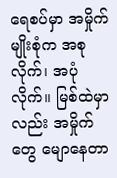ရေစပ်မှာ အမှိုက်မျိုးစုံက အစုလိုက်၊ အပုံ လိုက်။ မြစ်ထဲမှာလည်း အမှိုက်တွေ မျောနေတာ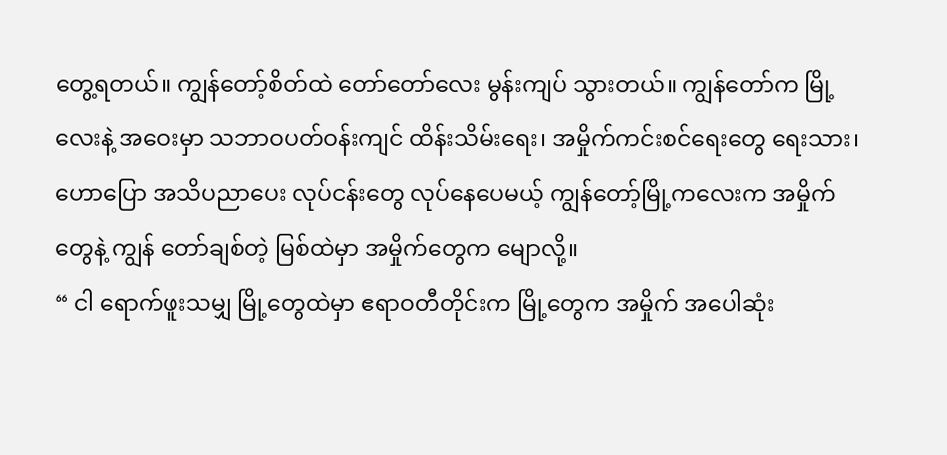တွေ့ရတယ်။ ကျွန်တော့်စိတ်ထဲ တော်တော်လေး မွန်းကျပ် သွားတယ်။ ကျွန်တော်က မြို့လေးနဲ့ အဝေးမှာ သဘာဝပတ်ဝန်းကျင် ထိန်းသိမ်းရေး၊ အမှိုက်ကင်းစင်ရေးတွေ ရေးသား၊ ဟောပြော အသိပညာပေး လုပ်ငန်းတွေ လုပ်နေပေမယ့် ကျွန်တော့်မြို့ကလေးက အမှိုက်တွေနဲ့ ကျွန် တော်ချစ်တဲ့ မြစ်ထဲမှာ အမှိုက်တွေက မျောလို့။
“ ငါ ရောက်ဖူးသမျှ မြို့တွေထဲမှာ ဧရာဝတီတိုင်းက မြို့တွေက အမှိုက် အပေါဆုံး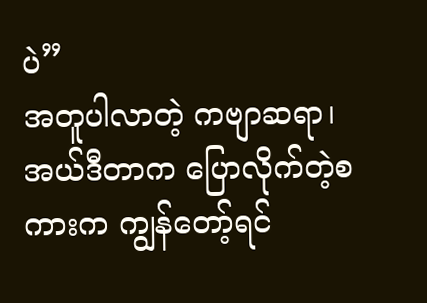ပဲ”
အတူပါလာတဲ့ ကဗျာဆရာ၊ အယ်ဒီတာက ပြောလိုက်တဲ့စကားက ကျွန်တော့်ရင်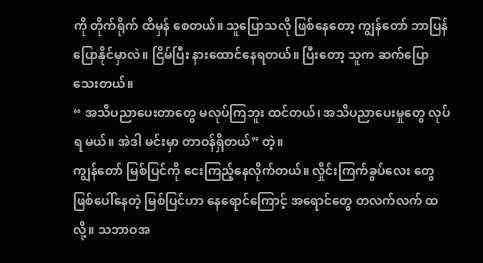ကို တိုက်ရိုက် ထိမှန် စေတယ်။ သူပြောသလို ဖြစ်နေတော့ ကျွန်တော် ဘာပြန်ပြောနိုင်မှာလဲ။ ငြိမ်ပြီး နားထောင်နေရတယ်။ ပြီးတော့ သူက ဆက်ပြောသေးတယ်။
“ အသိပညာပေးတာတွေ မလုပ်ကြဘူး ထင်တယ်၊ အသိပညာပေးမှုတွေ လုပ်ရ မယ်။ အဲဒါ မင်းမှာ တာဝန်ရှိတယ်” တဲ့။
ကျွန်တော် မြစ်ပြင်ကို ငေးကြည့်နေလိုက်တယ်။ လှိုင်းကြက်ခွပ်လေး တွေ ဖြစ်ပေါ်နေတဲ့ မြစ်ပြင်ဟာ နေရောင်ကြောင့် အရောင်တွေ တလက်လက် ထလို့။ သဘာဝအ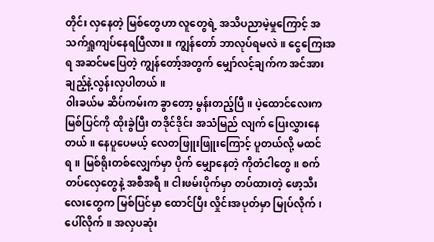တိုင်း လှနေတဲ့ မြစ်တွေဟာ လူတွေရဲ့ အသိပညာမဲ့မှုကြောင့် အသက်ရှူကျပ်နေရပြီလား။ ကျွန်တော် ဘာလုပ်ရမလဲ။ ငွေကြေးအရ အဆင်မပြေတဲ့ ကျွန်တော့်အတွက် မျှော်လင့်ချက်က အင်အားချည့်နဲ့လွန်းလှပါတယ်။
၀ါးခယ်မ ဆိပ်ကမ်းက ခွာတော့ မွန်းတည့်ပြီ။ ပဲ့ထောင်လေးက မြစ်ပြင်ကို ထိုးခွဲပြီး တဒိုင်ဒိုင်း အသံမြည် လျက် ပြေးလွှားနေတယ်။ နေပူပေမယ့် လေတဖြူးဖြူးကြောင့် ပူတယ်လို့ မထင်ရ။ မြစ်ရိုးတစ်လျှေက်မှာ ပိုက် မျှောနေတဲ့ ကိုတံငါတွေ။ စက်တပ်လှေတွေနဲ့ အစီအရီ။ ငါးဖမ်းပိုက်မှာ တပ်ထားတဲ့ ဖော့သီးလေးတွေက မြစ်ပြင်မှာ ထောင်ပြီး လှိုင်းအပုတ်မှာ မြုပ်လိုက်၊ ပေါ်လိုက်။ အလှပဆုံး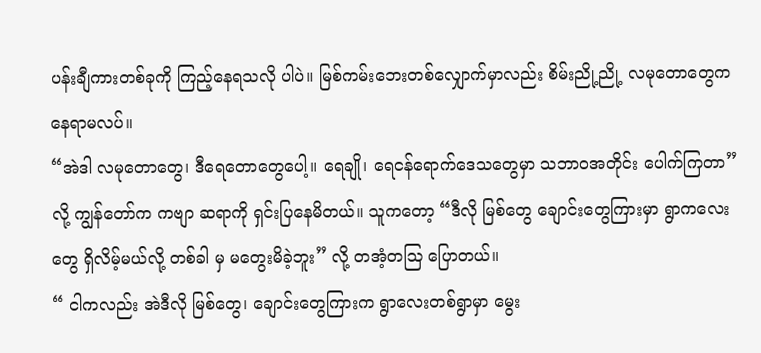ပန်းချီကားတစ်ခုကို ကြည့်နေရသလို ပါပဲ။ မြစ်ကမ်းဘေးတစ်လျှောက်မှာလည်း စိမ်းညို့ညို့ လမုတောတွေက နေရာမလပ်။
“အဲဒါ လမုတောတွေ၊ ဒီရေတောတွေပေါ့။ ရေချို၊ ရေငန်ရောက်ဒေသတွေမှာ သဘာဝအတိုင်း ပေါက်ကြတာ” လို့ ကျွန်တော်က ကဗျာ ဆရာကို ရှင်းပြနေမိတယ်။ သူကတော့ “ဒီလို မြစ်တွေ ချောင်းတွေကြားမှာ ရွာကလေးတွေ ရှိလိမ့်မယ်လို့ တစ်ခါ မှ မတွေးမိခဲ့ဘူး” လို့ တအံ့တဩ ပြောတယ်။
“ ငါကလည်း အဲဒီလို မြစ်တွေ၊ ချောင်းတွေကြားက ရွာလေးတစ်ရွာမှာ မွေး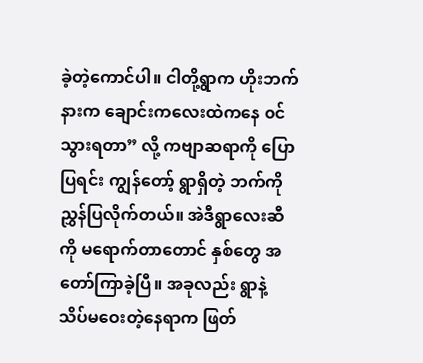ခဲ့တဲ့ကောင်ပါ။ ငါတို့ရွာက ဟိုးဘက်နားက ချောင်းကလေးထဲကနေ ၀င်သွားရတာ” လို့ ကဗျာဆရာကို ပြောပြရင်း ကျွန်တော့် ရွာရှိတဲ့ ဘက်ကို ညွှန်ပြလိုက်တယ်။ အဲဒီရွာလေးဆီကို မရောက်တာတောင် နှစ်တွေ အတော်ကြာခဲ့ပြီ။ အခုလည်း ရွာနဲ့ သိပ်မဝေးတဲ့နေရာက ဖြတ်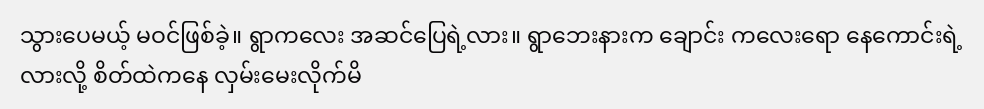သွားပေမယ့် မဝင်ဖြစ်ခဲ့။ ရွာကလေး အဆင်ပြေရဲ့လား။ ရွာဘေးနားက ချောင်း ကလေးရော နေကောင်းရဲ့လားလို့ စိတ်ထဲကနေ လှမ်းမေးလိုက်မိ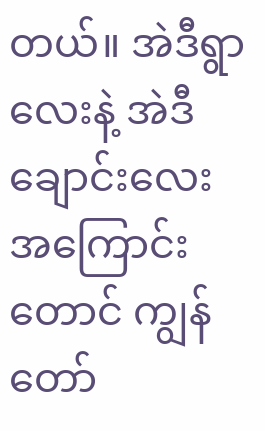တယ်။ အဲဒီရွာလေးနဲ့ အဲဒီချောင်းလေး အကြောင်းတောင် ကျွန်တော်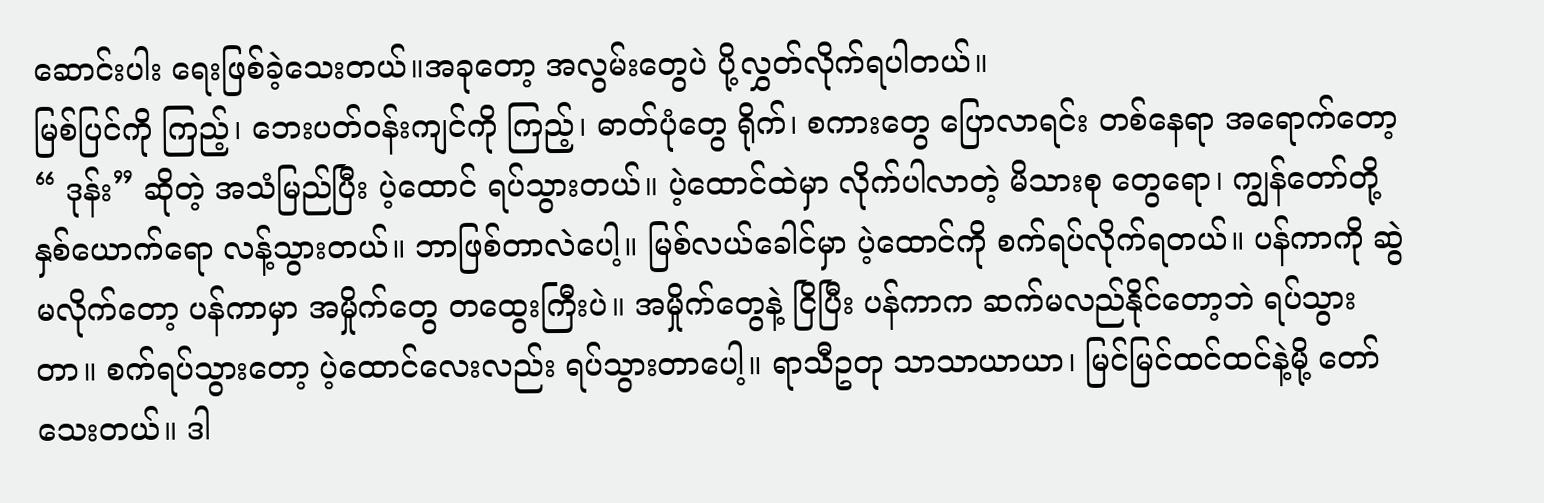ဆောင်းပါး ရေးဖြစ်ခဲ့သေးတယ်။အခုတော့ အလွမ်းတွေပဲ ပို့လွှတ်လိုက်ရပါတယ်။
မြစ်ပြင်ကို ကြည့်၊ ဘေးပတ်ဝန်းကျင်ကို ကြည့်၊ ဓာတ်ပုံတွေ ရိုက်၊ စကားတွေ ပြောလာရင်း တစ်နေရာ အရောက်တော့ “ ဒုန်း” ဆိုတဲ့ အသံမြည်ပြီး ပဲ့ထောင် ရပ်သွားတယ်။ ပဲ့ထောင်ထဲမှာ လိုက်ပါလာတဲ့ မိသားစု တွေရော၊ ကျွန်တော်တို့နှစ်ယောက်ရော လန့်သွားတယ်။ ဘာဖြစ်တာလဲပေါ့။ မြစ်လယ်ခေါင်မှာ ပဲ့ထောင်ကို စက်ရပ်လိုက်ရတယ်။ ပန်ကာကို ဆွဲမလိုက်တော့ ပန်ကာမှာ အမှိုက်တွေ တထွေးကြီးပဲ။ အမှိုက်တွေနဲ့ ငြိပြီး ပန်ကာက ဆက်မလည်နိုင်တော့ဘဲ ရပ်သွားတာ။ စက်ရပ်သွားတော့ ပဲ့ထောင်လေးလည်း ရပ်သွားတာပေါ့။ ရာသီဥတု သာသာယာယာ၊ မြင်မြင်ထင်ထင်နဲ့မို့ တော်သေးတယ်။ ဒါ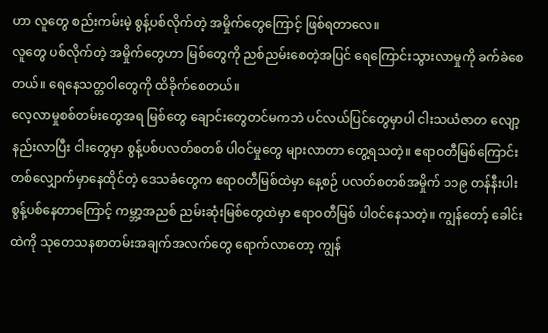ဟာ လူတွေ စည်းကမ်းမဲ့ စွန့်ပစ်လိုက်တဲ့ အမှိုက်တွေကြောင့် ဖြစ်ရတာလေ။
လူတွေ ပစ်လိုက်တဲ့ အမှိုက်တွေဟာ မြစ်တွေကို ညစ်ညမ်းစေတဲ့အပြင် ရေကြောင်းသွားလာမှုကို ခက်ခဲစေတယ်။ ရေနေသတ္တဝါတွေကို ထိခိုက်စေတယ်။
လေ့လာမှုစစ်တမ်းတွေအရ မြစ်တွေ ချောင်းတွေတင်မကဘဲ ပင်လယ်ပြင်တွေမှာပါ ငါးသယံဇာတ လျော့နည်းလာပြီး ငါးတွေမှာ စွန့်ပစ်ပလတ်စတစ် ပါဝင်မှုတွေ များလာတာ တွေ့ရသတဲ့။ ဧရာဝတီမြစ်ကြောင်း တစ်လျှောက်မှာနေထိုင်တဲ့ ဒေသခံတွေက ဧရာဝတီမြစ်ထဲမှာ နေ့စဉ် ပလတ်စတစ်အမှိုက် ၁၁၉ တန်နီးပါး စွန့်ပစ်နေတာကြောင့် ကမ္ဘာ့အညစ် ညမ်းဆုံးမြစ်တွေထဲမှာ ဧရာဝတီမြစ် ပါဝင်နေသတဲ့။ ကျွန်တော့် ခေါင်းထဲကို သုတေသနစာတမ်းအချက်အလက်တွေ ရောက်လာတော့ ကျွန်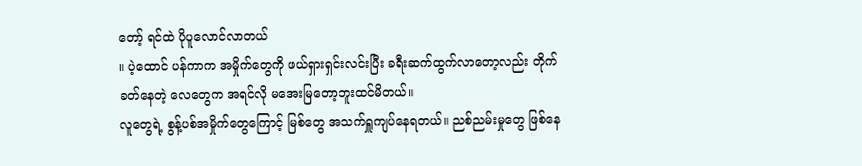တော့် ရင်ထဲ ပိုပူလောင်လာတယ်
။ ပဲ့ထောင် ပန်ကာက အမှိုက်တွေကို ဖယ်ရှားရှင်းလင်းပြီး ခရီးဆက်ထွက်လာတော့လည်း တိုက်ခတ်နေတဲ့ လေတွေက အရင်လို မအေးမြတော့ဘူးထင်မိတယ်။
လူတွေရဲ့ စွန့်ပစ်အမှိုက်တွေကြောင့် မြစ်တွေ အသက်ရှူကျပ်နေရတယ်။ ညစ်ညမ်းမှုတွေ ဖြစ်နေ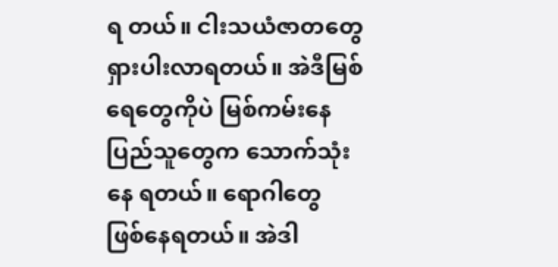ရ တယ်။ ငါးသယံဇာတတွေ ရှားပါးလာရတယ်။ အဲဒီမြစ်ရေတွေကိုပဲ မြစ်ကမ်းနေ ပြည်သူတွေက သောက်သုံးနေ ရတယ်။ ရောဂါတွေ ဖြစ်နေရတယ်။ အဲဒါ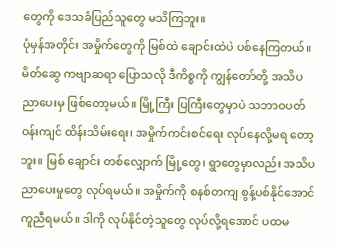တွေကို ဒေသခံပြည်သူတွေ မသိကြဘူး။
ပုံမှန်အတိုင်း အမှိုက်တွေကို မြစ်ထဲ ချောင်းထဲပဲ ပစ်နေကြတယ်။ မိတ်ဆွေ ကဗျာဆရာ ပြောသလို ဒီကိစ္စကို ကျွန်တော်တို့ အသိပညာပေးမှ ဖြစ်တော့မယ်။ မြို့ကြီး ပြကြီးတွေမှာပဲ သဘာဝပတ်ဝန်းကျင် ထိန်းသိမ်းရေး၊ အမှိုက်ကင်းစင်ရေး လုပ်နေလို့မရ တော့ဘူး။ မြစ် ချောင်း တစ်လျှောက် မြို့တွေ၊ ရွာတွေမှာလည်း အသိပညာပေးမှုတွေ လုပ်ရမယ်။ အမှိုက်ကို စနစ်တကျ စွန့်ပစ်နိုင်အောင် ကူညီရမယ်။ ဒါကို လုပ်နိုင်တဲ့သူတွေ လုပ်လို့ရအောင် ပထမ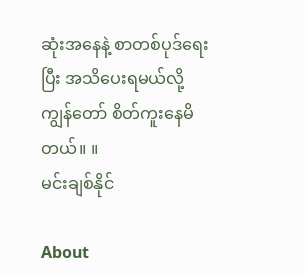ဆုံးအနေနဲ့ စာတစ်ပုဒ်ရေးပြီး အသိပေးရမယ်လို့ ကျွန်တော် စိတ်ကူးနေမိတယ်။ ။
မင်းချစ်နိုင်

About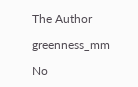The Author

greenness_mm

No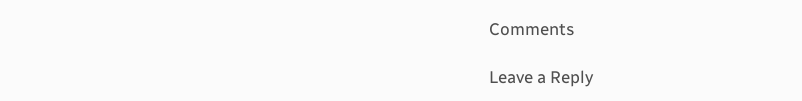Comments

Leave a Reply